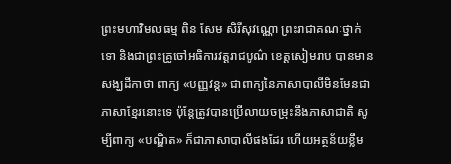ព្រះមហាវិមលធម្ម ពិន សែម សិរីសុវណ្ណោ ព្រះរាជាគណៈថ្នាក់ទោ និងជាព្រះគ្រូចៅអធិការវត្តរាជបូណ៌ ខេត្តសៀមរាប បានមានសង្ឃដីកាថា ពាក្យ «បញ្ញវន្ត» ជាពាក្យនៃភាសាបាលីមិនមែនជាភាសាខ្មែរនោះទេ ប៉ុន្តែត្រូវបានប្រើលាយចម្រុះនឹងភាសាជាតិ សូម្បីពាក្យ «បណ្ឌិត» ក៏ជាភាសាបាលីផងដែរ ហើយអត្ថន័យខ្លឹម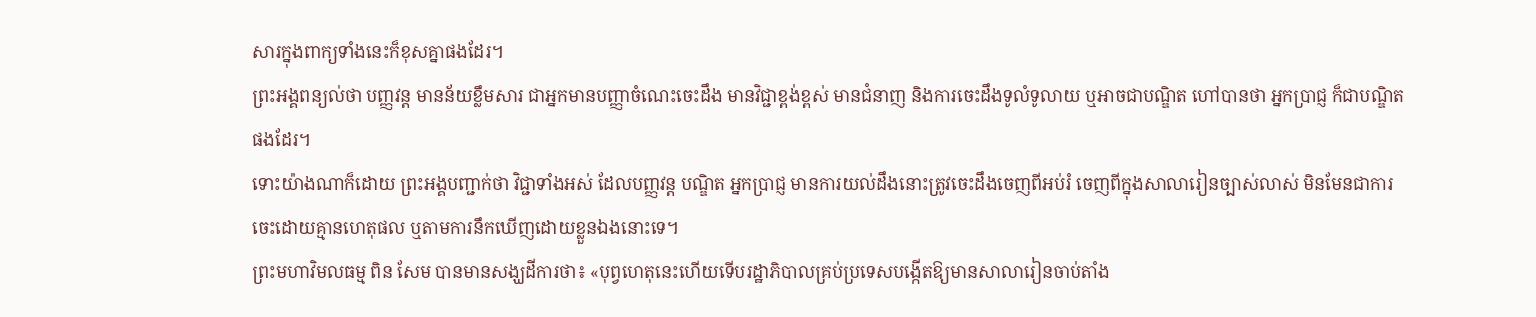សារក្នុងពាក្យទាំងនេះក៏ខុសគ្នាផងដែរ។
ព្រះអង្គពន្យល់ថា បញ្ញវន្ត មានន័យខ្លឹមសារ ជាអ្នកមានបញ្ញាចំណេះចេះដឹង មានវិជ្ជាខ្ពង់ខ្ពស់ មានជំនាញ និងការចេះដឹងទូលំទូលាយ ឬអាចជាបណ្ឌិត ហៅបានថា អ្នកប្រាជ្ញ ក៏ជាបណ្ឌិតផងដែរ។
ទោះយ៉ាងណាក៏ដោយ ព្រះអង្គបញ្ជាក់ថា វិជ្ជាទាំងអស់ ដែលបញ្ញវន្ត បណ្ឌិត អ្នកប្រាជ្ញ មានការយល់ដឹងនោះត្រូវចេះដឹងចេញពីអប់រំ ចេញពីក្នុងសាលារៀនច្បាស់លាស់ មិនមែនជាការចេះដោយគ្មានហេតុផល ឬតាមការនឹកឃើញដោយខ្លួនឯងនោះទេ។
ព្រះមហាវិមលធម្ម ពិន សែម បានមានសង្ឃដីការថា៖ «បុព្វហេតុនេះហើយទើបរដ្ឋាភិបាលគ្រប់ប្រទេសបង្កើតឱ្យមានសាលារៀនចាប់តាំង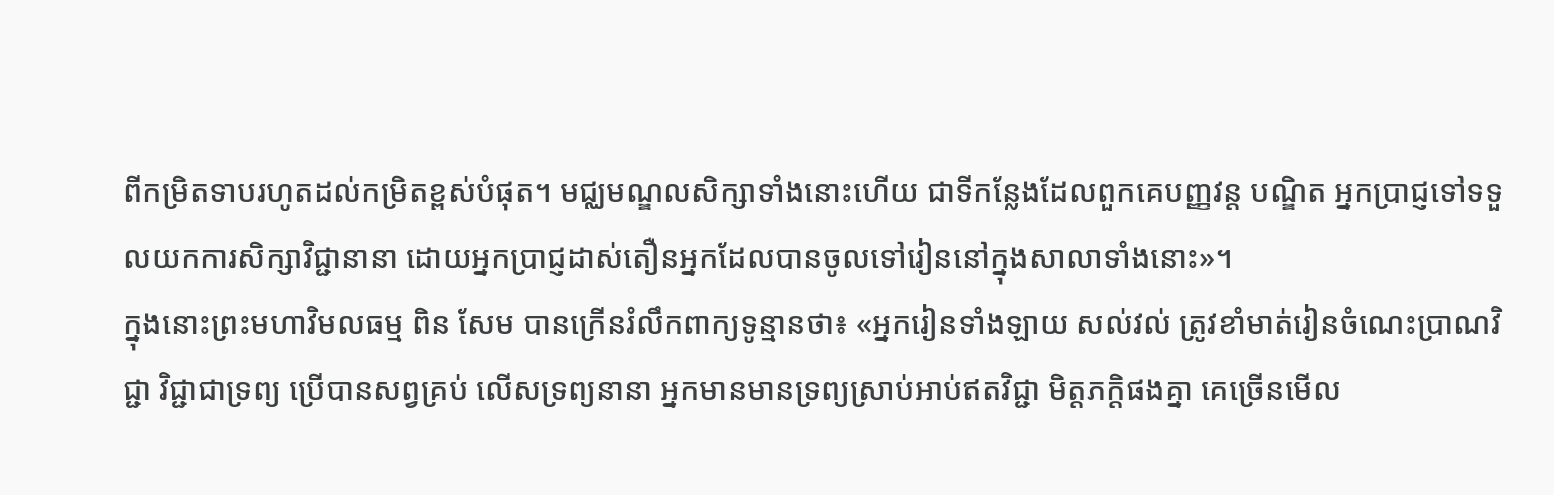ពីកម្រិតទាបរហូតដល់កម្រិតខ្ពស់បំផុត។ មជ្ឈមណ្ឌលសិក្សាទាំងនោះហើយ ជាទីកន្លែងដែលពួកគេបញ្ញវន្ត បណ្ឌិត អ្នកប្រាជ្ញទៅទទួលយកការសិក្សាវិជ្ជានានា ដោយអ្នកប្រាជ្ញដាស់តឿនអ្នកដែលបានចូលទៅរៀននៅក្នុងសាលាទាំងនោះ»។
ក្នុងនោះព្រះមហាវិមលធម្ម ពិន សែម បានក្រើនរំលឹកពាក្យទូន្មានថា៖ «អ្នករៀនទាំងឡាយ សល់វល់ ត្រូវខាំមាត់រៀនចំណេះប្រាណវិជ្ជា វិជ្ជាជាទ្រព្យ ប្រើបានសព្វគ្រប់ លើសទ្រព្យនានា អ្នកមានមានទ្រព្យស្រាប់អាប់ឥតវិជ្ជា មិត្តភក្តិផងគ្នា គេច្រើនមើល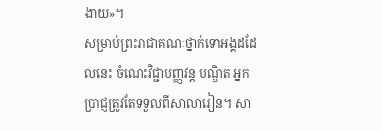ងាយ»។
សម្រាប់ព្រះរាជាគណៈថ្នាក់ទោអង្គដដែលនេះ ចំណេះវិជ្ជាបញ្ញវន្ត បណ្ឌិត អ្នកប្រាជ្ញត្រូវតែទទួលពីសាលារៀន។ សា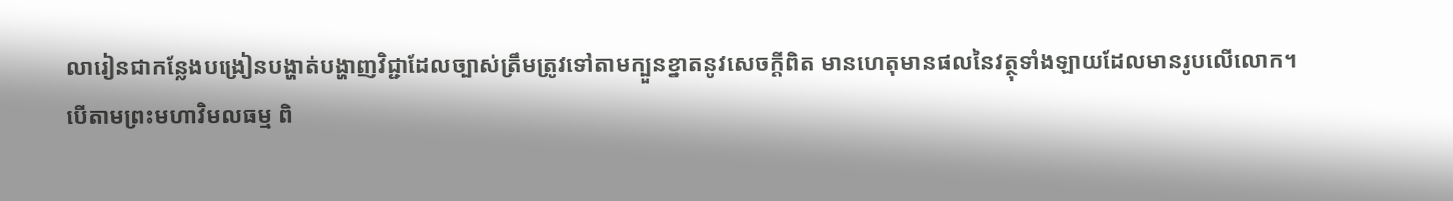លារៀនជាកន្លែងបង្រៀនបង្ហាត់បង្ហាញវិជ្ជាដែលច្បាស់ត្រឹមត្រូវទៅតាមក្បួនខ្នាតនូវសេចក្ដីពិត មានហេតុមានផលនៃវត្ថុទាំងឡាយដែលមានរូបលើលោក។
បើតាមព្រះមហាវិមលធម្ម ពិ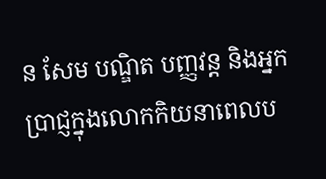ន សែម បណ្ឌិត បញ្ញវន្ត និងអ្នកប្រាជ្ញក្នុងលោកកិយនាពេលប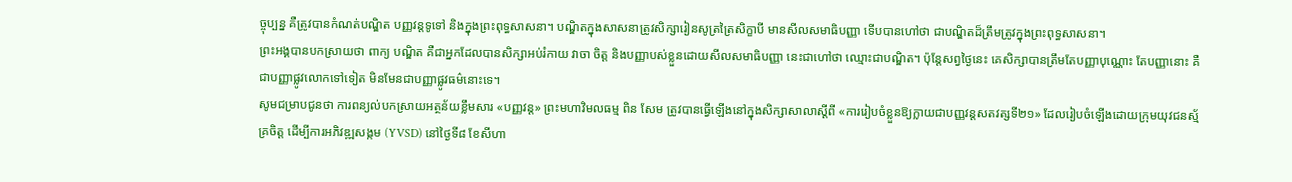ច្ចុប្បន្ន គឺត្រូវបានកំណត់បណ្ឌិត បញ្ញវន្តទូទៅ និងក្នុងព្រះពុទ្ធសាសនា។ បណ្ឌិតក្នុងសាសនាត្រូវសិក្សារៀនសូត្រត្រៃសិក្ខាបី មានសីលសមាធិបញ្ញា ទើបបានហៅថា ជាបណ្ឌិតដ៏ត្រឹមត្រូវក្នុងព្រះពុទ្ធសាសនា។
ព្រះអង្គបានបកស្រាយថា ពាក្យ បណ្ឌិត គឺជាអ្នកដែលបានសិក្សាអប់រំកាយ វាចា ចិត្ត និងបញ្ញាបស់ខ្លួនដោយសីលសមាធិបញ្ញា នេះជាហៅថា ឈ្មោះជាបណ្ឌិត។ ប៉ុន្តែសព្វថ្ងៃនេះ គេសិក្សាបានត្រឹមតែបញ្ញាបុណ្ណោះ តែបញ្ញានោះ គឺជាបញ្ញាផ្លូវលោកទៅទៀត មិនមែនជាបញ្ញាផ្លូវធម៌នោះទេ។
សូមជម្រាបជូនថា ការពន្យល់បកស្រាយអត្ថន័យខ្លឹមសារ «បញ្ញវន្ត» ព្រះមហាវិមលធម្ម ពិន សែម ត្រូវបានធ្វើឡើងនៅក្នុងសិក្សាសាលាស្ដីពី «ការរៀបចំខ្លួនឱ្យក្លាយជាបញ្ញវន្តសតវត្សទី២១» ដែលរៀបចំឡើងដោយក្រុមយុវជនស្ម័គ្រចិត្ត ដើម្បីការអភិវឌ្ឍសង្កម (YVSD) នៅថ្ងៃទី៨ ខែសីហា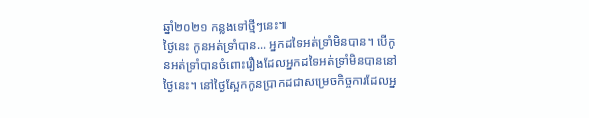ឆ្នាំ២០២១ កន្លងទៅថ្មីៗនេះ៕
ថ្ងៃនេះ កូនអត់ទ្រាំបាន... អ្នកដទៃអត់ទ្រាំមិនបាន។ បើកូនអត់ទ្រាំបានចំពោះរឿងដែលអ្នកដទៃអត់ទ្រាំមិនបាននៅថ្ងៃនេះ។ នៅថ្ងៃស្អែកកូនប្រាកដជាសម្រេចកិច្ចការដែលអ្ន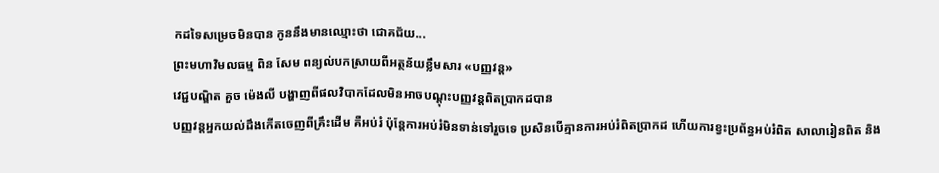កដទៃសម្រេចមិនបាន កូននឹងមានឈ្មោះថា ជោគជ័យ...
ព្រះមហាវិមលធម្ម ពិន សែម ពន្យល់បកស្រាយពីអត្ថន័យខ្លឹមសារ «បញ្ញវន្ត»
វេជ្ជបណ្ឌិត គួច ម៉េងលី បង្ហាញពីផលវិបាកដែលមិនអាចបណ្ដុះបញ្ញវន្តពិតប្រាកដបាន
បញ្ញវន្តអ្នកយល់ដឹងកើតចេញពីគ្រឹះដើម គឺអប់រំ ប៉ុន្តែការអប់រំមិនទាន់ទៅរួចទេ ប្រសិនបើគ្មានការអប់រំពិតប្រាកដ ហើយការខ្វះប្រព័ន្ធអប់រំពិត សាលារៀនពិត និង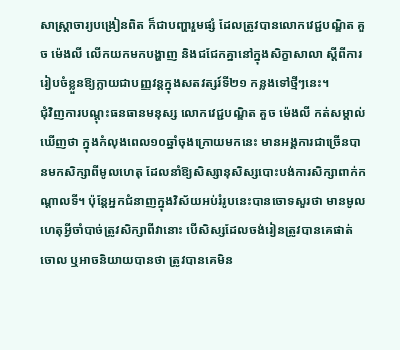សាស្ត្រាចារ្យបង្រៀនពិត ក៏ជាបញ្ហារួមផ្សំ ដែលត្រូវបានលោកវេជ្ជបណ្ឌិត គួច ម៉េងលី លើកយកមកបង្ហាញ និងជជែកគ្នានៅក្នុងសិក្ខាសាលា ស្ដីពីការរៀបចំខ្លួនឱ្យក្លាយជាបញ្ញវន្តក្នុងសតវត្សរ៍ទី២១ កន្លងទៅថ្មីៗនេះ។
ជុំវិញការបណ្ដុះធនធានមនុស្ស លោកវេជ្ជបណ្ឌិត គួច ម៉េងលី កត់សម្គាល់ឃើញថា ក្នុងកំលុងពេល១០ឆ្នាំចុងក្រោយមកនេះ មានអង្គការជាច្រើនបានមកសិក្សាពីមូលហេតុ ដែលនាំឱ្យសិស្សានុសិស្សបោះបង់ការសិក្សាពាក់កណ្ដាលទី។ ប៉ុន្តែអ្នកជំនាញក្នុងវិស័យអប់រំរូបនេះបានចោទសួរថា មានមូលហេតុអ្វីចាំបាច់ត្រូវសិក្សាពីវានោះ បើសិស្សដែលចង់រៀនត្រូវបានគេផាត់ចោល ឬអាចនិយាយបានថា ត្រូវបានគេមិន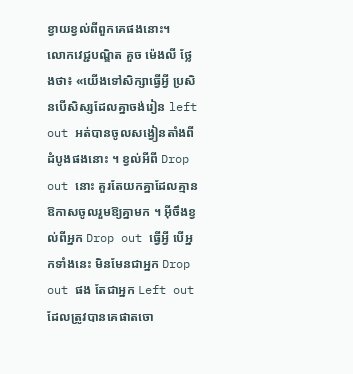ខ្វាយខ្វល់ពីពួកគេផងនោះ។
លោកវេជ្ជបណ្ឌិត គួច ម៉េងលី ថ្លែងថា៖ «យើងទៅសិក្សាធ្វើអ្វី ប្រសិនបើសិស្សដែលគ្នាចង់រៀន left out អត់បានចូលសង្វៀនតាំងពីដំបូងផងនោះ ។ ខ្វល់អីពី Drop out នោះ គួរតែយកគ្នាដែលគ្មានឱកាសចូលរួមឱ្យគ្នាមក ។ អ៊ីចឹងខ្វល់ពីអ្នក Drop out ធ្វើអ្វី បើអ្នកទាំងនេះ មិនមែនជាអ្នក Drop out ផង តែជាអ្នក Left out ដែលត្រូវបានគេផាតចោ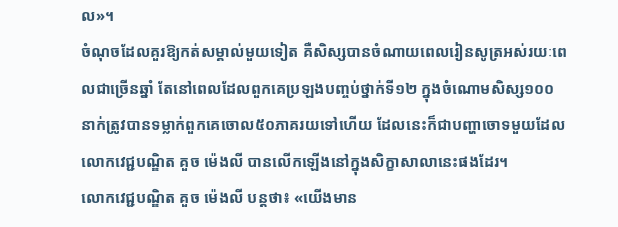ល»។
ចំណុចដែលគួរឱ្យកត់សម្គាល់មួយទៀត គឺសិស្សបានចំណាយពេលរៀនសូត្រអស់រយៈពេលជាច្រើនឆ្នាំ តែនៅពេលដែលពួកគេប្រឡងបញ្ចប់ថ្នាក់ទី១២ ក្នុងចំណោមសិស្ស១០០នាក់ត្រូវបានទម្លាក់ពួកគេចោល៥០ភាគរយទៅហើយ ដែលនេះក៏ជាបញ្ហាចោទមួយដែលលោកវេជ្ជបណ្ឌិត គួច ម៉េងលី បានលើកឡើងនៅក្នុងសិក្ខាសាលានេះផងដែរ។
លោកវេជ្ជបណ្ឌិត គួច ម៉េងលី បន្តថា៖ «យើងមាន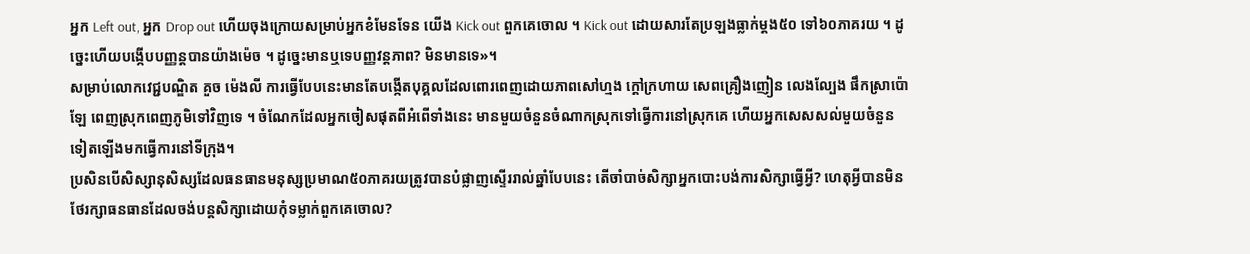អ្នក Left out, អ្នក Drop out ហើយចុងក្រោយសម្រាប់អ្នកខំមែនទែន យើង Kick out ពួកគេចោល ។ Kick out ដោយសារតែប្រឡងធ្លាក់ម្ដង៥០ ទៅ៦០ភាគរយ ។ ដូច្នេះហើយបង្កើបបញ្ញន្តបានយ៉ាងម៉េច ។ ដូច្នេះមានឬទេបញ្ញវន្តភាព? មិនមានទេ»។
សម្រាប់លោកវេជ្ជបណ្ឌិត គួច ម៉េងលី ការធ្វើបែបនេះមានតែបង្កើតបុគ្គលដែលពោរពេញដោយភាពសៅហ្មង ក្ដៅក្រហាយ សេពគ្រឿងញៀន លេងល្បែង ផឹកស្រាប៉ោឡែ ពេញស្រុកពេញភូមិទៅវិញទេ ។ ចំណែកដែលអ្នកចៀសផុតពីអំពើទាំងនេះ មានមួយចំនួនចំណាកស្រុកទៅធ្វើការនៅស្រុកគេ ហើយអ្នកសេសសល់មួយចំនួនទៀតឡើងមកធ្វើការនៅទីក្រុង។
ប្រសិនបើសិស្សានុសិស្សដែលធនធានមនុស្សប្រមាណ៥០ភាគរយត្រូវបានបំផ្លាញស្ទើររាល់ឆ្នាំបែបនេះ តើចាំបាច់សិក្សាអ្នកបោះបង់ការសិក្សាធ្វើអ្វី? ហេតុអ្វីបានមិនថែរក្សាធនធានដែលចង់បន្តសិក្សាដោយកុំទម្លាក់ពួកគេចោល?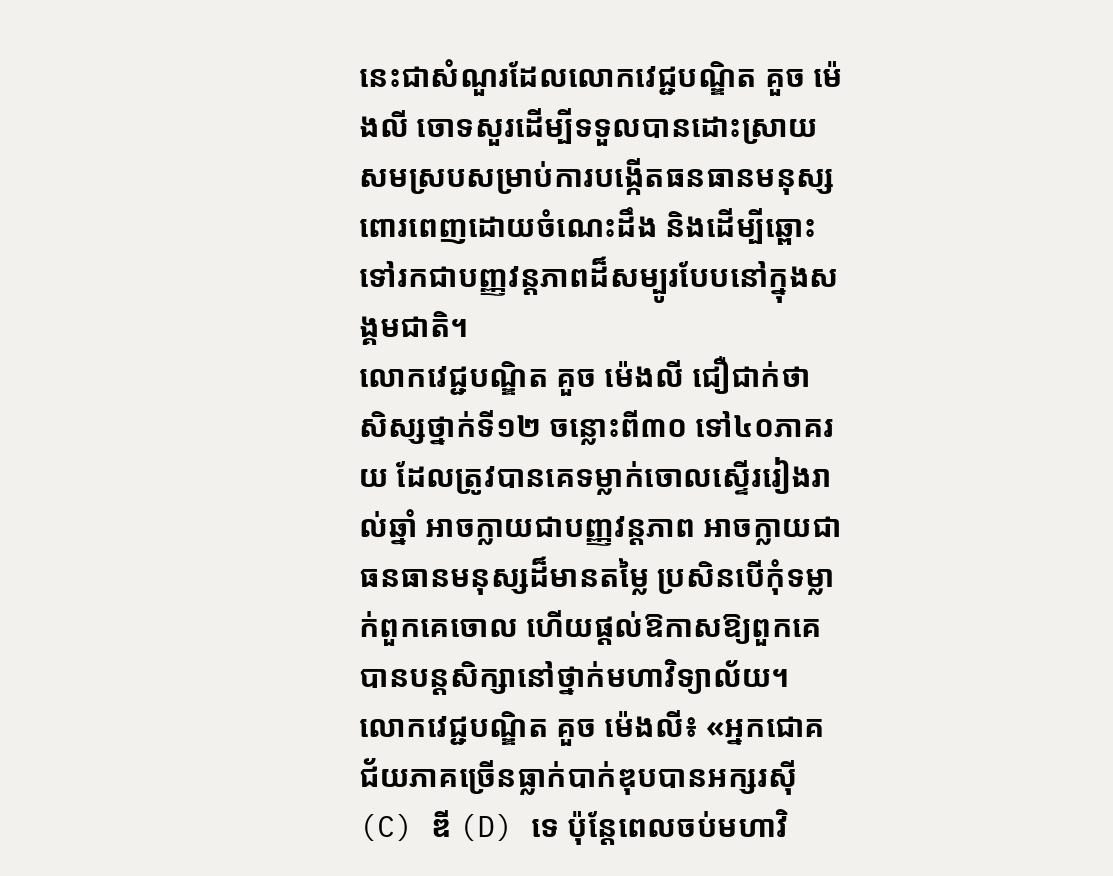នេះជាសំណួរដែលលោកវេជ្ជបណ្ឌិត គួច ម៉េងលី ចោទសួរដើម្បីទទួលបានដោះស្រាយសមស្របសម្រាប់ការបង្កើតធនធានមនុស្សពោរពេញដោយចំណេះដឹង និងដើម្បីឆ្ពោះទៅរកជាបញ្ញវន្តភាពដ៏សម្បូរបែបនៅក្នុងសង្គមជាតិ។
លោកវេជ្ជបណ្ឌិត គួច ម៉េងលី ជឿជាក់ថា សិស្សថ្នាក់ទី១២ ចន្លោះពី៣០ ទៅ៤០ភាគរយ ដែលត្រូវបានគេទម្លាក់ចោលស្ទើររៀងរាល់ឆ្នាំ អាចក្លាយជាបញ្ញវន្តភាព អាចក្លាយជាធនធានមនុស្សដ៏មានតម្លៃ ប្រសិនបើកុំទម្លាក់ពួកគេចោល ហើយផ្ដល់ឱកាសឱ្យពួកគេបានបន្តសិក្សានៅថ្នាក់មហាវិទ្យាល័យ។
លោកវេជ្ជបណ្ឌិត គួច ម៉េងលី៖ «អ្នកជោគជ័យភាគច្រើនធ្លាក់បាក់ឌុបបានអក្សរស៊ី (C) ឌី (D) ទេ ប៉ុន្តែពេលចប់មហាវិ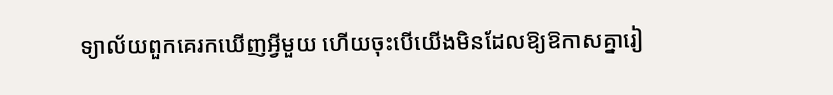ទ្យាល័យពួកគេរកឃើញអ្វីមួយ ហើយចុះបើយើងមិនដែលឱ្យឱកាសគ្នារៀ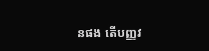នផង តើបញ្ញវ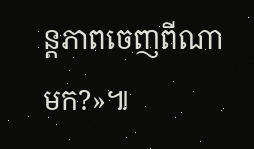ន្តភាពចេញពីណាមក?»៕